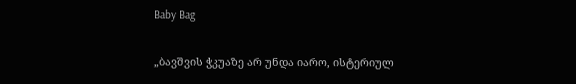Baby Bag

„ბავშვის ჭკუაზე არ უნდა იარო, ისტერიულ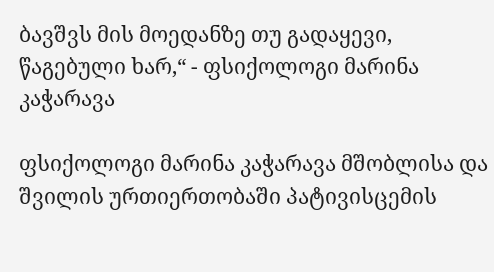ბავშვს მის მოედანზე თუ გადაყევი, წაგებული ხარ,“ - ფსიქოლოგი მარინა კაჭარავა

ფსიქოლოგი მარინა კაჭარავა მშობლისა და შვილის ურთიერთობაში პატივისცემის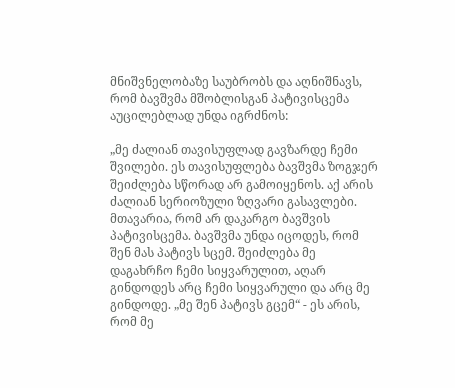მნიშვნელობაზე საუბრობს და აღნიშნავს, რომ ბავშვმა მშობლისგან პატივისცემა აუცილებლად უნდა იგრძნოს:

„მე ძალიან თავისუფლად გავზარდე ჩემი შვილები. ეს თავისუფლება ბავშვმა ზოგჯერ შეიძლება სწორად არ გამოიყენოს. აქ არის ძალიან სერიოზული ზღვარი გასავლები. მთავარია, რომ არ დაკარგო ბავშვის პატივისცემა. ბავშვმა უნდა იცოდეს, რომ შენ მას პატივს სცემ. შეიძლება მე დაგახრჩო ჩემი სიყვარულით, აღარ გინდოდეს არც ჩემი სიყვარული და არც მე გინდოდე. „მე შენ პატივს გცემ“ - ეს არის, რომ მე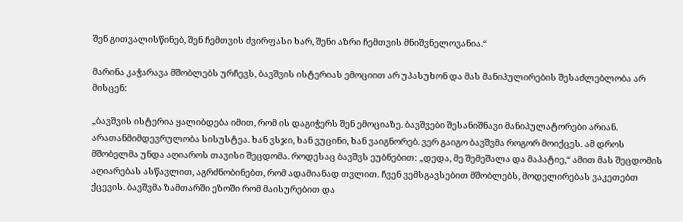შენ გითვალისწინებ, შენ ჩემთვის ძვირფასი ხარ, შენი აზრი ჩემთვის მნიშვნელოვანია.“

მარინა კაჭარავა მშობლებს ურჩევს, ბავშვის ისტერიას ემოციით არ უპასუხონ და მას მანიპულირების შესაძლებლობა არ მისცენ:

„ბავშვის ისტერია ყალიბდება იმით, რომ ის დაგიჭერს შენ ემოციაზე. ბავშვები შესანიშნავი მანიპულატორები არიან. არათანმიმდევრულობა სისუსტეა. ხან ვსჯი, ხან ვუცინი, ხან ვაიგნორებ. ვერ გაიგო ბავშვმა როგორ მოიქცეს. ამ დროს მშობელმა უნდა აღიაროს თავისი შეცდომა. როდესაც ბავშვს ეუბნებით: „დედა, მე შემეშალა და მაპატიე,“ ამით მას შეცდომის აღიარებას ასწავლით, აგრძნობინებთ, რომ ადამიანად თვლით. ჩვენ ვემსგავსებით მშობლებს, მოდელირებას ვაკეთებთ ქცევის. ბავშვმა ზამთარში ეზოში რომ მაისურებით და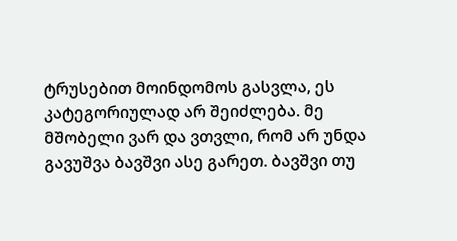ტრუსებით მოინდომოს გასვლა, ეს კატეგორიულად არ შეიძლება. მე მშობელი ვარ და ვთვლი, რომ არ უნდა გავუშვა ბავშვი ასე გარეთ. ბავშვი თუ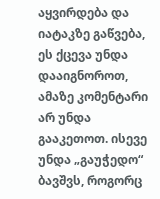აყვირდება და იატაკზე გაწვება, ეს ქცევა უნდა დააიგნოროთ, ამაზე კომენტარი არ უნდა გააკეთოთ. ისევე უნდა „გაუჭედო“ ბავშვს, როგორც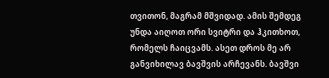თვითონ, მაგრამ მშვიდად. ამის შემდეგ უნდა აიღოთ ორი სვიტრი და ჰკითხოთ, რომელს ჩაიცვამს. ასეთ დროს მე არ განვიხილავ ბავშვის არჩევანს. ბავშვი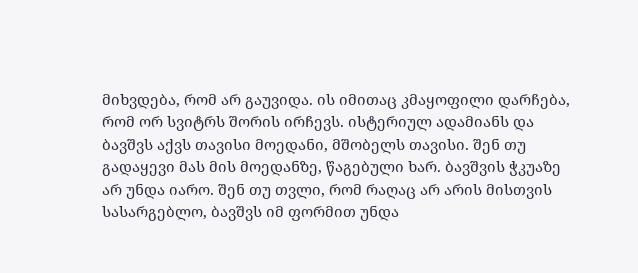მიხვდება, რომ არ გაუვიდა. ის იმითაც კმაყოფილი დარჩება, რომ ორ სვიტრს შორის ირჩევს. ისტერიულ ადამიანს და ბავშვს აქვს თავისი მოედანი, მშობელს თავისი. შენ თუ გადაყევი მას მის მოედანზე, წაგებული ხარ. ბავშვის ჭკუაზე არ უნდა იარო. შენ თუ თვლი, რომ რაღაც არ არის მისთვის სასარგებლო, ბავშვს იმ ფორმით უნდა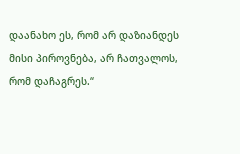დაანახო ეს, რომ არ დაზიანდეს მისი პიროვნება, არ ჩათვალოს, რომ დაჩაგრეს.“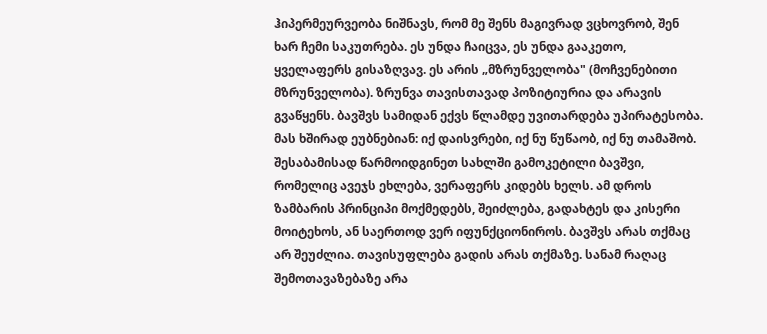ჰიპერმეურვეობა ნიშნავს, რომ მე შენს მაგივრად ვცხოვრობ, შენ ხარ ჩემი საკუთრება. ეს უნდა ჩაიცვა, ეს უნდა გააკეთო, ყველაფერს გისაზღვავ. ეს არის „მზრუნველობა" (მოჩვენებითი მზრუნველობა). ზრუნვა თავისთავად პოზიტიურია და არავის გვაწყენს. ბავშვს სამიდან ექვს წლამდე უვითარდება უპირატესობა.  მას ხშირად ეუბნებიან: იქ დაისვრები, იქ ნუ წუწაობ, იქ ნუ თამაშობ. შესაბამისად წარმოიდგინეთ სახლში გამოკეტილი ბავშვი, რომელიც ავეჯს ეხლება, ვერაფერს კიდებს ხელს. ამ დროს ზამბარის პრინციპი მოქმედებს, შეიძლება, გადახტეს და კისერი მოიტეხოს, ან საერთოდ ვერ იფუნქციონიროს. ბავშვს არას თქმაც არ შეუძლია. თავისუფლება გადის არას თქმაზე. სანამ რაღაც შემოთავაზებაზე არა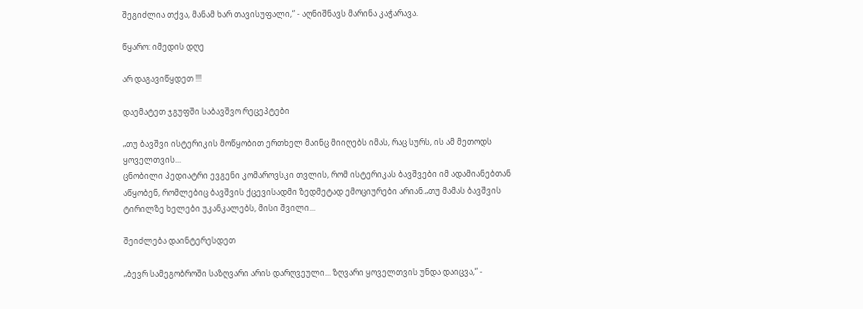შეგიძლია თქვა, მანამ ხარ თავისუფალი,“ - აღნიშნავს მარინა კაჭარავა.

წყარო: იმედის დღე

არ დაგავიწყდეთ !!!

დაემატეთ ჯგუფში საბავშვო რეცეპტები

„თუ ბავშვი ისტერიკის მოწყობით ერთხელ მაინც მიიღებს იმას, რაც სურს, ის ამ მეთოდს ყოველთვის...
ცნობილი პედიატრი ევგენი კომაროვსკი თვლის, რომ ისტერიკას ბავშვები იმ ადამიანებთან აწყობენ, რომლებიც ბავშვის ქცევისადმი ზედმეტად ემოციურები არიან.„თუ მამას ბავშვის ტირილზე ხელები უკანკალებს, მისი შვილი...

შეიძლება დაინტერესდეთ

„ბევრ სამეგობროში საზღვარი არის დარღვეული... ზღვარი ყოველთვის უნდა დაიცვა,“ -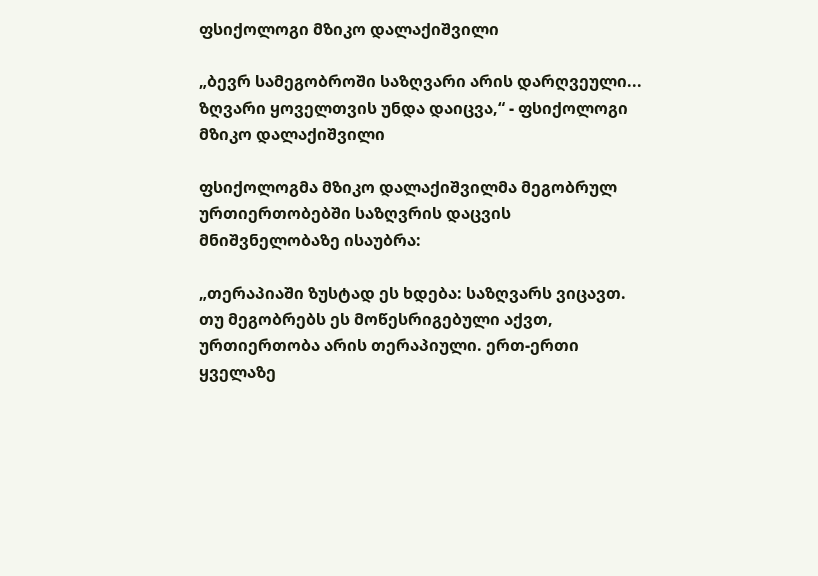ფსიქოლოგი მზიკო დალაქიშვილი

„ბევრ სამეგობროში საზღვარი არის დარღვეული... ზღვარი ყოველთვის უნდა დაიცვა,“ - ფსიქოლოგი მზიკო დალაქიშვილი

ფსიქოლოგმა მზიკო დალაქიშვილმა მეგობრულ ურთიერთობებში საზღვრის დაცვის მნიშვნელობაზე ისაუბრა:

„თერაპიაში ზუსტად ეს ხდება: საზღვარს ვიცავთ. თუ მეგობრებს ეს მოწესრიგებული აქვთ, ურთიერთობა არის თერაპიული. ერთ-ერთი ყველაზე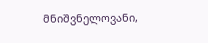მნიშვნელოვანი,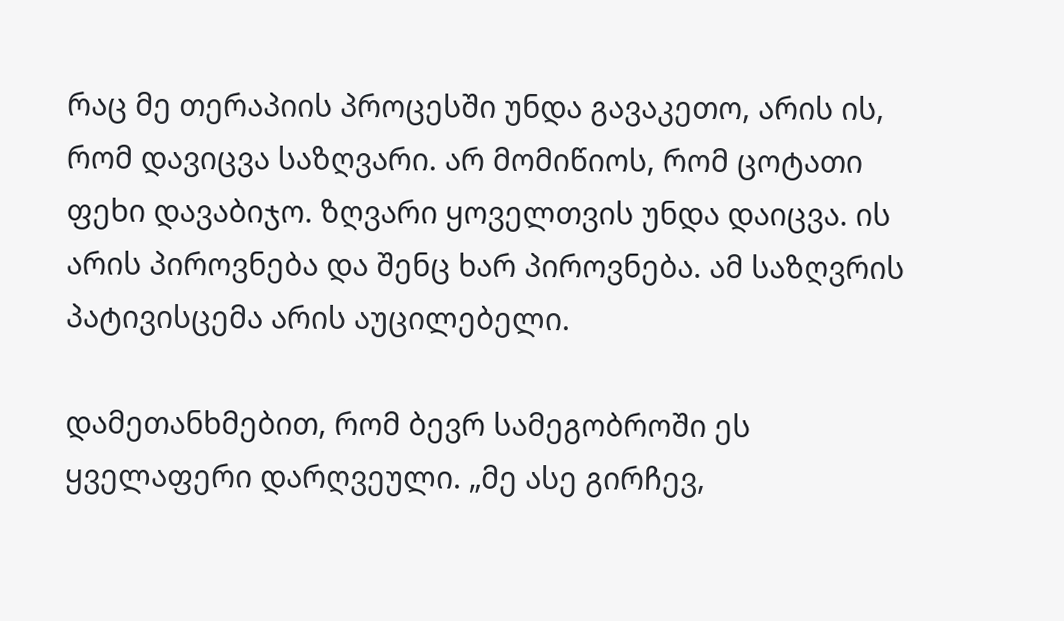რაც მე თერაპიის პროცესში უნდა გავაკეთო, არის ის, რომ დავიცვა საზღვარი. არ მომიწიოს, რომ ცოტათი ფეხი დავაბიჯო. ზღვარი ყოველთვის უნდა დაიცვა. ის არის პიროვნება და შენც ხარ პიროვნება. ამ საზღვრის პატივისცემა არის აუცილებელი.

დამეთანხმებით, რომ ბევრ სამეგობროში ეს ყველაფერი დარღვეული. „მე ასე გირჩევ,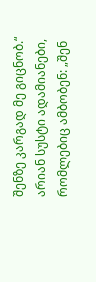შენზე კარგად მე გიცნობ.“ არიან სუსტი ადამიანები, რომლებიც ამბობენ: „შენ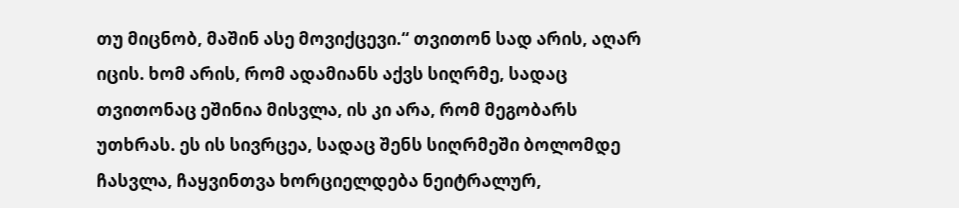თუ მიცნობ, მაშინ ასე მოვიქცევი.“ თვითონ სად არის, აღარ იცის. ხომ არის, რომ ადამიანს აქვს სიღრმე, სადაც თვითონაც ეშინია მისვლა, ის კი არა, რომ მეგობარს უთხრას. ეს ის სივრცეა, სადაც შენს სიღრმეში ბოლომდე ჩასვლა, ჩაყვინთვა ხორციელდება ნეიტრალურ,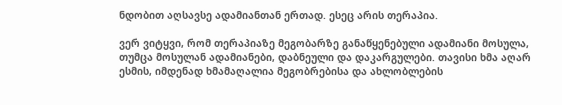ნდობით აღსავსე ადამიანთან ერთად. ესეც არის თერაპია.

ვერ ვიტყვი, რომ თერაპიაზე მეგობარზე განაწყენებული ადამიანი მოსულა, თუმცა მოსულან ადამიანები, დაბნეული და დაკარგულები. თავისი ხმა აღარ ესმის, იმდენად ხმამაღალია მეგობრებისა და ახლობლების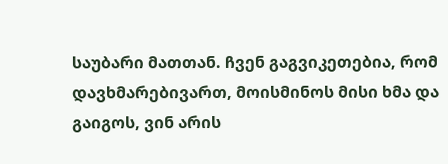საუბარი მათთან. ჩვენ გაგვიკეთებია, რომ დავხმარებივართ, მოისმინოს მისი ხმა და გაიგოს, ვინ არის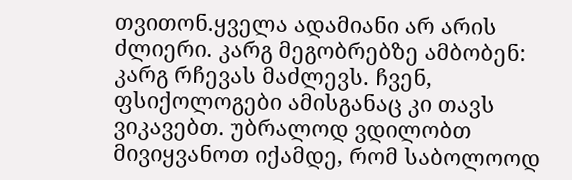თვითონ.ყველა ადამიანი არ არის ძლიერი. კარგ მეგობრებზე ამბობენ: კარგ რჩევას მაძლევს. ჩვენ, ფსიქოლოგები ამისგანაც კი თავს ვიკავებთ. უბრალოდ ვდილობთ მივიყვანოთ იქამდე, რომ საბოლოოდ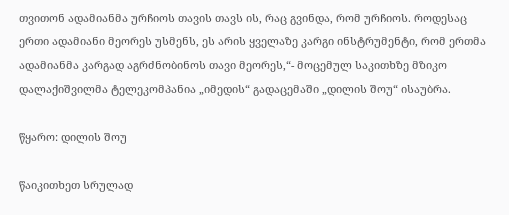თვითონ ადამიანმა ურჩიოს თავის თავს ის, რაც გვინდა, რომ ურჩიოს. როდესაც ერთი ადამიანი მეორეს უსმენს, ეს არის ყველაზე კარგი ინსტრუმენტი, რომ ერთმა ადამიანმა კარგად აგრძნობინოს თავი მეორეს,“- მოცემულ საკითხზე მზიკო დალაქიშვილმა ტელეკომპანია „იმედის“ გადაცემაში „დილის შოუ“ ისაუბრა.

წყარო: დილის შოუ

წაიკითხეთ სრულად